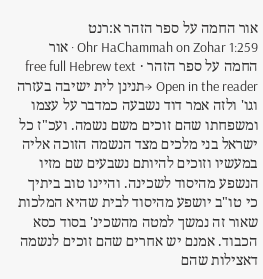אור החמה על ספר הזהר א:רנט
Ohr HaChammah on Zohar 1:259 · אור החמה על ספר הזהר · free full Hebrew text
Open in the reader →תנינן לית ישיבה בעזרה וגו' ולזה אמר דוד נשבעה כמדבר על עצמו ומשפחתו שהם זוכים משם נשמה. ועכ"ז כל ישראל בני מלכים מצד הנשמה הזוכה אליה במעשיו וזוכים להיותם נשבעים שם מזיו הנשפע מהיסוד לשכינה. והיינו טוב ביתיך כי טו"ב יושפע מהיסוד לבית שהיא המלכות שאור זה נמשך למטה מהשכינ' בסוד כסא הכבוד. אמנם יש אחרים שהם זוכים לנשמה דאצילות שהם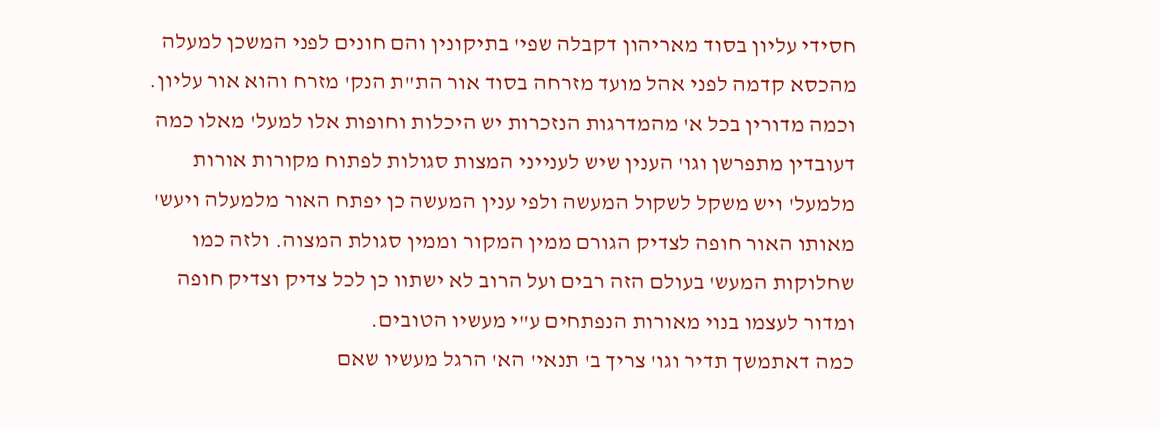חסידי עליון בסוד מאריהון דקבלה שפי' בתיקונין והם חונים לפני המשכן למעלה מהכסא קדמה לפני אהל מועד מזרחה בסוד אור הת"ת הנק' מזרח והוא אור עליון.
וכמה מדורין בכל א' מהמדרגות הנזכרות יש היכלות וחופות אלו למעל' מאלו כמה דעובדין מתפרשן וגו' הענין שיש לענייני המצות סגולות לפתוח מקורות אורות מלמעל' ויש משקל לשקול המעשה ולפי ענין המעשה כן יפתח האור מלמעלה ויעש' מאותו האור חופה לצדיק הגורם ממין המקור וממין סגולת המצוה. ולזה כמו שחלוקות המעש' בעולם הזה רבים ועל הרוב לא ישתוו כן לכל צדיק וצדיק חופה ומדור לעצמו בנוי מאורות הנפתחים ע"י מעשיו הטובים.
כמה דאתמשך תדיר וגו' צריך ב' תנאי' הא' הרגל מעשיו שאם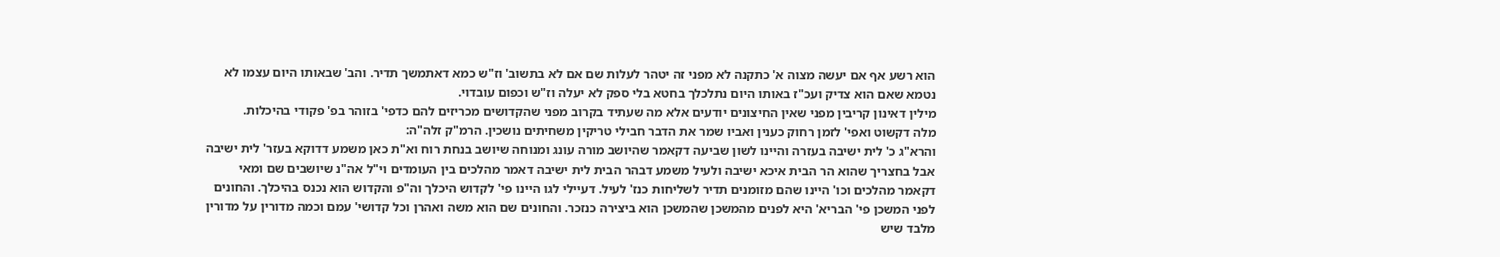הוא רשע אף אם יעשה מצוה א' כתקנה לא מפני זה יטהר לעלות שם אם לא בתשוב' וז"ש כמא דאתמשך תדיר. והב' שבאותו היום עצמו לא נטמא שאם הוא צדיק ועכ"ז באותו היום נתלכלך בחטא בלי ספק לא יעלה וז"ש וכפום עובדוי.
מילין דאינון קריבין מפני שאין החיצונים יודעים אלא מה שעתיד בקרוב מפני שהקדושים מכריזים להם כדפי' בזוהר בפ' פקודי בהיכלות.
מלה דקשוט ואפי' לזמן רחוק כענין ואביו שמר את הדבר חבילי טריקין משחיתים נושכין. הרמ"ק זלה"ה:
והרא"ג כ' לית ישיבה בעזרה והיינו לשון שביעה דקאמר שהיושב מורה עונג ומנוחה שיושב בנחת רוח וא"ת כאן משמע דדוקא בעזר' לית ישיבה אבל בחצריך שהוא הר הבית איכא ישיבה ולעיל משמע דבהר הבית לית ישיבה דאמר מהלכים בין העומדים וי"ל אה"נ שיושבים שם ומאי דקאמר מהלכים וכו' היינו שהם מזומנים תדיר לשליחות כנז' לעיל. דעיילי לגו היינו פי' לקדוש היכלך וה"פ והקדוש הוא נכנס בהיכלך. והחונים לפני המשכן פי' הבריא' היא לפנים מהמשכן שהמשכן הוא ביצירה כנזכר. והחונים שם הוא משה ואהרן וכל קדושי' עמם וכמה מדורין על מדורין מלבד שיש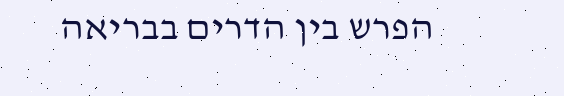הפרש בין הדרים בבריאה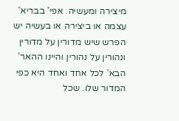מיצירה ומעשיה. אפי' בבריא' עצמה או ביצירה או בעשיה יש הפרש שיש מדורין על מדורין ונהורין על נהורין והיינו ההאר' הבא' לכל אחד ואחד היא כפי המדור שלו. שכל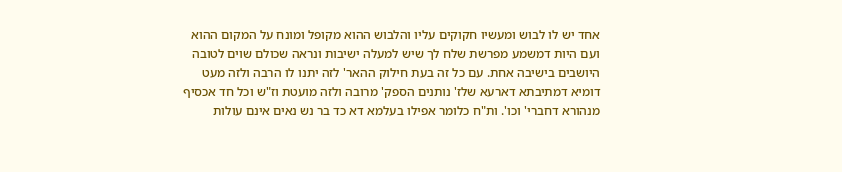אחד יש לו לבוש ומעשיו חקוקים עליו והלבוש ההוא מקופל ומונח על המקום ההוא ועם היות דמשמע מפרשת שלח לך שיש למעלה ישיבות ונראה שכולם שוים לטובה היושבים בישיבה אחת. עם כל זה בעת חילוק ההאר' לזה יתנו לו הרבה ולזה מעט דומיא דמתיבתא דארעא שלז' נותנים הספק' מרובה ולזה מועטת וז"ש וכל חד אכסיף מנהורא דחברי' וכו'. ות"ח כלומר אפילו בעלמא דא כד בר נש נאים אינם עולות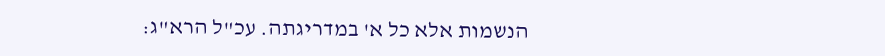הנשמות אלא כל א' במדריגתה. עכ"ל הרא"ג: